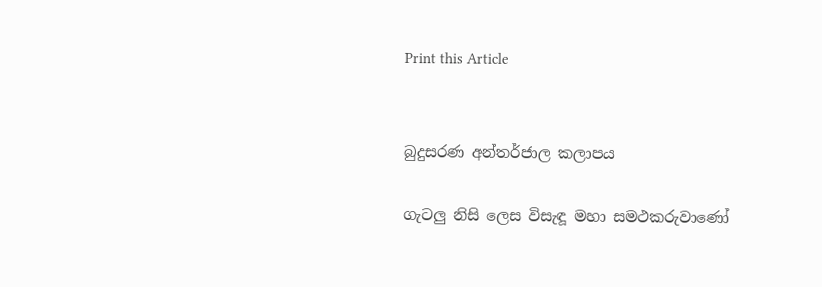Print this Article


බුදුසරණ අන්තර්ජාල කලාපය

ගැටලු නිසි ලෙස විසැඳූ මහා සමථකරුවාණෝ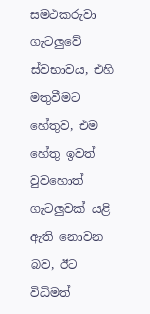සමථකරුවා ගැටලුවේ ස්වභාවය, එහි මතුවීමට හේතුව, එම හේතු ඉවත් වුවහොත් ගැටලුවක් යළි ඇති නොවන බව, ඊට විධිමත්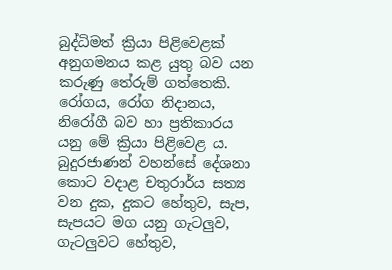බුද්ධිමත් ක්‍රියා පිළිවෙළක් අනුගමනය කළ යුතු බව යන කරුණු තේරුම් ගත්තෙකි. රෝගය, රෝග නිදානය, නිරෝගී බව හා ප්‍රතිකාරය යනු මේ ක්‍රියා පිළිවෙළ ය. බුදුරජාණන් වහන්සේ දේශනා කොට වදාළ චතුරාර්ය සත්‍ය වන දුක, දුකට හේතුව, සැප, සැපයට මග යනු ගැටලුව, ගැටලුවට හේතුව,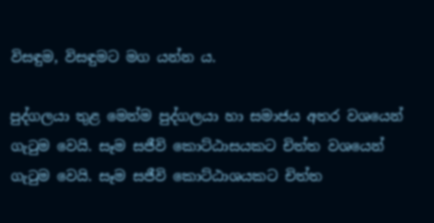විසඳුම, විසඳුමට මග යන්න ය.

පුද්ගලයා තුළ මෙන්ම පුද්ගලයා හා සමාජය අතර වශයෙන් ගැටුම වෙයි. සෑම සජීවි කොට්ඨාසයකට චිත්ත වශයෙන් ගැටුම වෙයි. සෑම සජීවි කොට්ඨාශයකට චිත්ත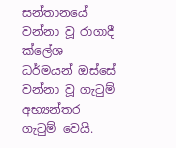සන්තානයේ වන්නා වූ රාගාදී ක්ලේශ ධර්මයන් ඔස්සේ වන්නා වූ ගැටුම් අභ්‍යන්තර ගැටුම් වෙයි.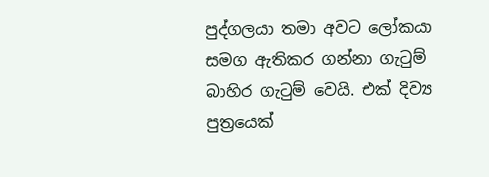පුද්ගලයා තමා අවට ලෝකයා සමග ඇතිකර ගන්නා ගැටුම් බාහිර ගැටුම් වෙයි. එක් දිව්‍ය පුත්‍රයෙක්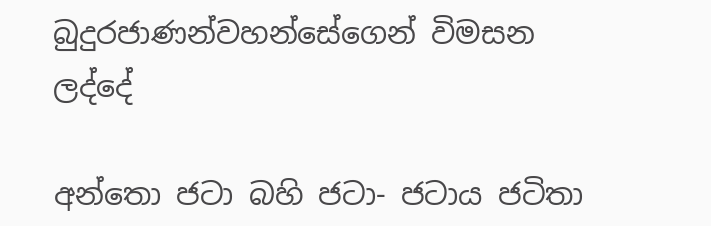බුදුරජාණන්වහන්සේගෙන් විමසන ලද්දේ

අන්තො ජටා බහි ජටා- ජටාය ජටිතා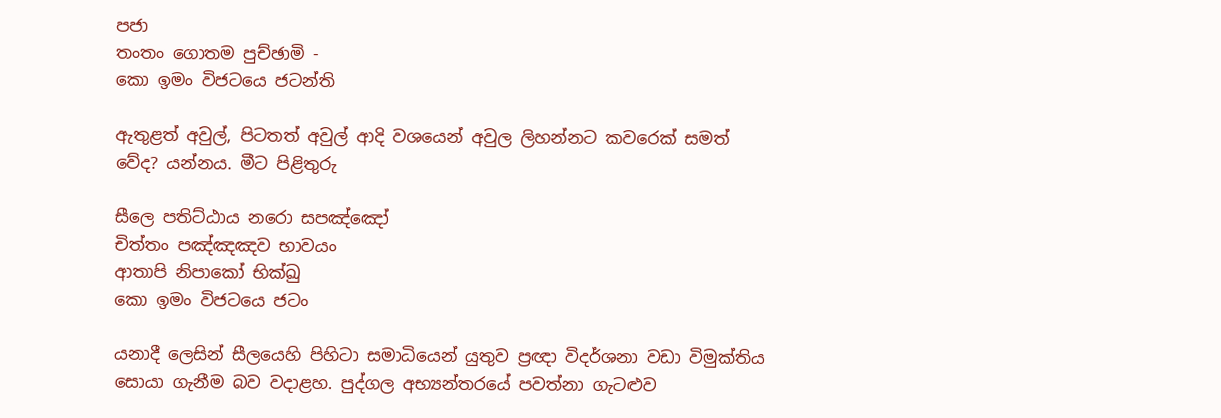පජා
තංතං ගොතම පුච්ඡාමි -
කො ඉමං විජටයෙ ජටන්ති

ඇතුළත් අවුල්, පිටතත් අවුල් ආදි වශයෙන් අවුල ලිහන්නට කවරෙක් සමත් වේද? යන්නය. මීට පිළිතුරු

සීලෙ පතිට්ඨාය නරො සපඤ්ඤෝ
චිත්තං පඤ්ඤඤව භාවයං
ආතාපි නිපාකෝ භික්ඛු
කො ඉමං විජටයෙ ජටං

යනාදී ලෙසින් සීලයෙහි පිහිටා සමාධියෙන් යුතුව ප්‍රඥා විදර්ශනා වඩා විමුක්තිය සොයා ගැනීම බව වදාළහ. පුද්ගල අභ්‍යන්තරයේ පවත්නා ගැටළුව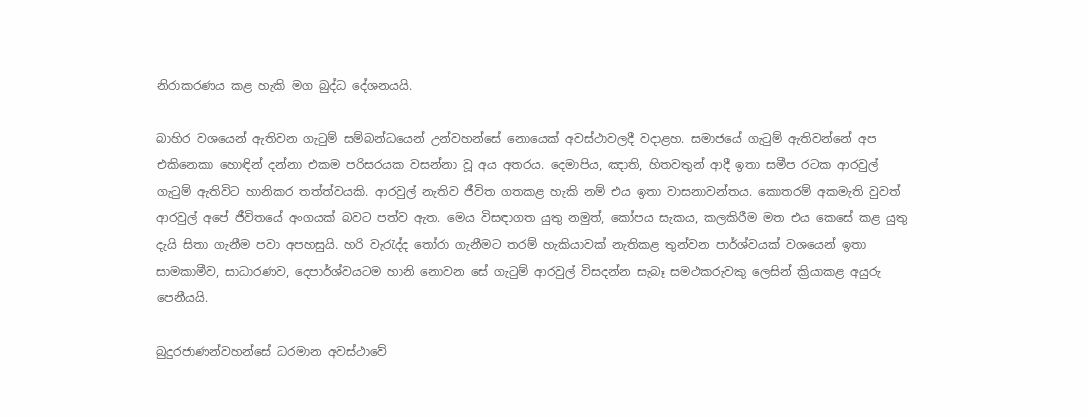නිරාකරණය කළ හැකි මග බුද්ධ දේශනයයි.

බාහිර වශයෙන් ඇතිවන ගැටුම් සම්බන්ධයෙන් උන්වහන්සේ නොයෙක් අවස්ථාවලදී වදාළහ. සමාජයේ ගැටුම් ඇතිවන්නේ අප එකිනෙකා හොඳින් දන්නා එකම පරිසරයක වසන්නා වූ අය අතරය. දෙමාපිය, ඤාති, හිතවතුන් ආදී ඉතා සමීප රටක ආරවුල් ගැටුම් ඇතිවිට හානිකර තත්ත්වයකි. ආරවුල් නැතිව ජීවිත ගතකළ හැකි නම් එය ඉතා වාසනාවන්තය. කොතරම් අකමැති වුවත් ආරවුල් අපේ ජීවිතයේ අංගයක් බවට පත්ව ඇත. මෙය විසඳාගත යුතු නමුත්, කෝපය සැකය, කලකිරීම මත එය කෙසේ කළ යුතු දැයි සිතා ගැනීම පවා අපහසුයි. හරි වැරැද්ද තෝරා ගැනීමට තරම් හැකියාවක් නැතිකළ තුන්වන පාර්ශ්වයක් වශයෙන් ඉතා සාමකාමීව, සාධාරණව, දෙපාර්ශ්වයටම හානි නොවන සේ ගැටුම් ආරවුල් විසදන්න සැබෑ සමථකරුවකු ලෙසින් ක්‍රියාකළ අයුරු පෙනීයයි.

බුදුරජාණන්වහන්සේ ධරමාන අවස්ථාවේ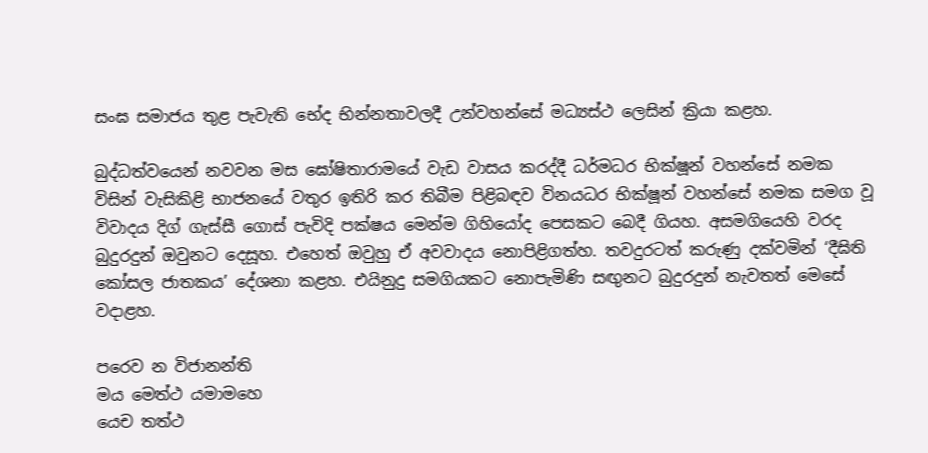සංඝ සමාජය තුළ පැවැති භේද භින්නතාවලදී උන්වහන්සේ මධ්‍යස්ථ ලෙසින් ක්‍රියා කළහ.

බුද්ධත්වයෙන් නවවන මස ඝෝෂිතාරාමයේ වැඩ වාසය කරද්දී ධර්මධර භික්ෂූන් වහන්සේ නමක විසින් වැසිකිළි භාජනයේ වතුර ඉතිරි කර තිබීම පිළිබඳව විනයධර භික්ෂූන් වහන්සේ නමක සමග වූ විවාදය දිග් ගැස්සී ගොස් පැවිදි පක්ෂය මෙන්ම ගිහියෝද පෙසකට බෙදී ගියහ. අසමගියෙහි වරද බුදුරදුන් ඔවුනට දෙසූහ. එහෙත් ඔවුහු ඒ අවවාදය නොපිළිගත්හ. තවදුරටත් කරුණු දක්වමින් ‘දීඝිති කෝසල ජාතකය’ දේශනා කළහ. එයිනුදු සමගියකට නොපැමිණි සඟුනට බුදුරදුන් නැවතත් මෙසේ වදාළහ.

පරෙව න විජානන්ති
මය මෙත්ථ යමාමහෙ
යෙච තත්ථ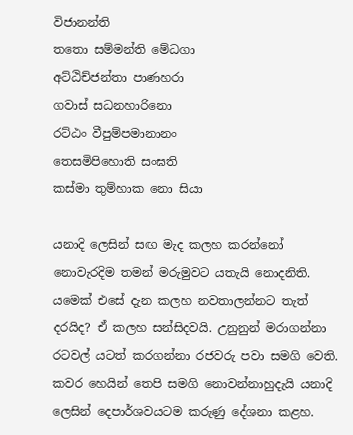විජානන්ති
තතො සම්මන්ති මේධගා
අට්ඨිච්ජන්තා පාණහරා
ගවාස් සධනහාරිනො
රට්ඨං වීපුම්පමානානං
තෙසමිපිහොති සංඝති
කස්මා තුම්හාක නො සියා

යනාදි ලෙසින් සඟ මැද කලහ කරන්නෝ නොවැරදිම තමන් මරුමුවට යතැයි නොදනිති. යමෙක් එසේ දැන කලහ නවතාලන්නට තැත් දරයිද? ඒ කලහ සන්සිදවයි. උනුනුන් මරාගන්නා රටවල් යටත් කරගන්නා රජවරු පවා සමගි වෙති. කවර හෙයින් තෙපි සමගි නොවන්නාහුදැයි යනාදි ලෙසින් දෙපාර්ශවයටම කරුණු දේශනා කළහ.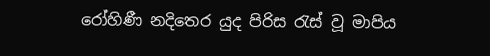රෝහිණී නදිතෙර යුද පිරිස රැස් වූ මාපිය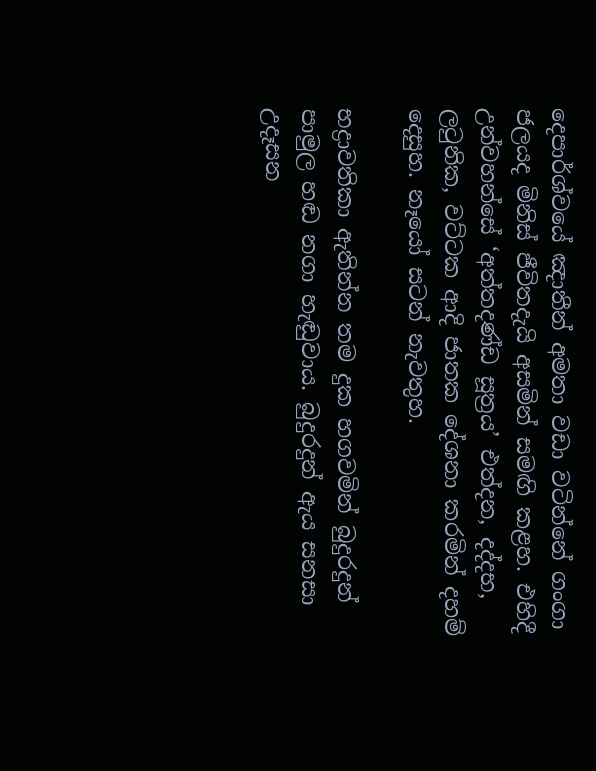දෙපාර්ශ්වයේ ඤාතීන් අමතා වඩා වටින්නේ ගංගා ජලයද මිනිස් ජීවිතදැයි අසමින් සමඟි කළහ. එහිදී උන්වහන්සේ ‘අත්තදණ්ඩ සූත්‍රය’ එත්දන, දද්දභ, ලටුනික, වට්ටක ආදි ජාතක දේශනා කරමින් දහම් දෙසුහ. නෑයෝ සටන් නැවතුහ.

භද්‍රාවතිකා ඇතින්න තම දුක හගවමින් බුදුරදුන් පාමුල හඬ නගා හැඬුවාය. බුදුරදුන් ඇය සනසා උදෑසන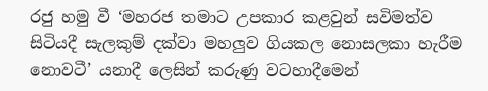රජු හමු වී ‘මහරජ තමාට උපකාර කළවුන් සවිමත්ව සිටියදී සැලකුම් දක්වා මහලුව ගියකල නොසලකා හැරීම නොවටී’ යනාදී ලෙසින් කරුණු වටහාදීමෙන්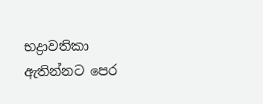භද්‍රාවතිකා ඇතින්නට පෙර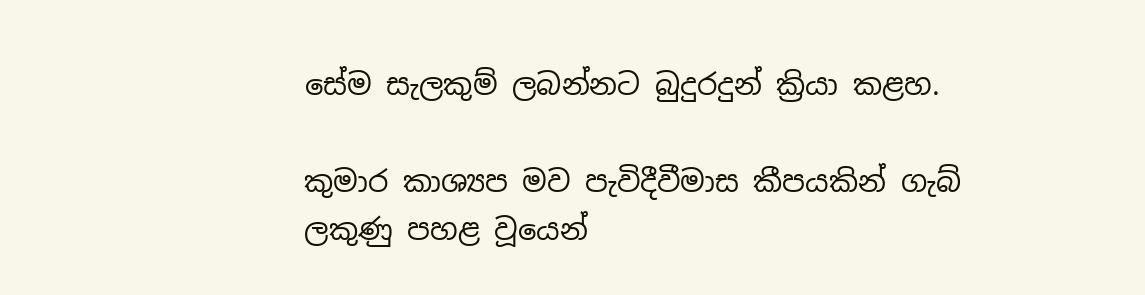සේම සැලකුම් ලබන්නට බුදුරදුන් ක්‍රියා කළහ.

කුමාර කාශ්‍යප මව පැවිදීවීමාස කීපයකින් ගැබ් ලකුණු පහළ වූයෙන්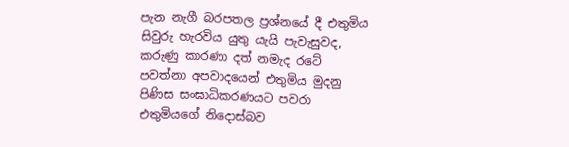පැන නැගී බරපතල ප්‍රශ්නයේ දී එතුමිය සිවුරු හැරවිය යුතු යැයි පැවැසුවද, කරුණු කාරණා දත් නමැද රටේ පවත්නා අපවාදයෙන් එතුමිය මුදනු පිණිස සංඝාධිකරණයට පවරා එතුමියගේ නිදොස්බව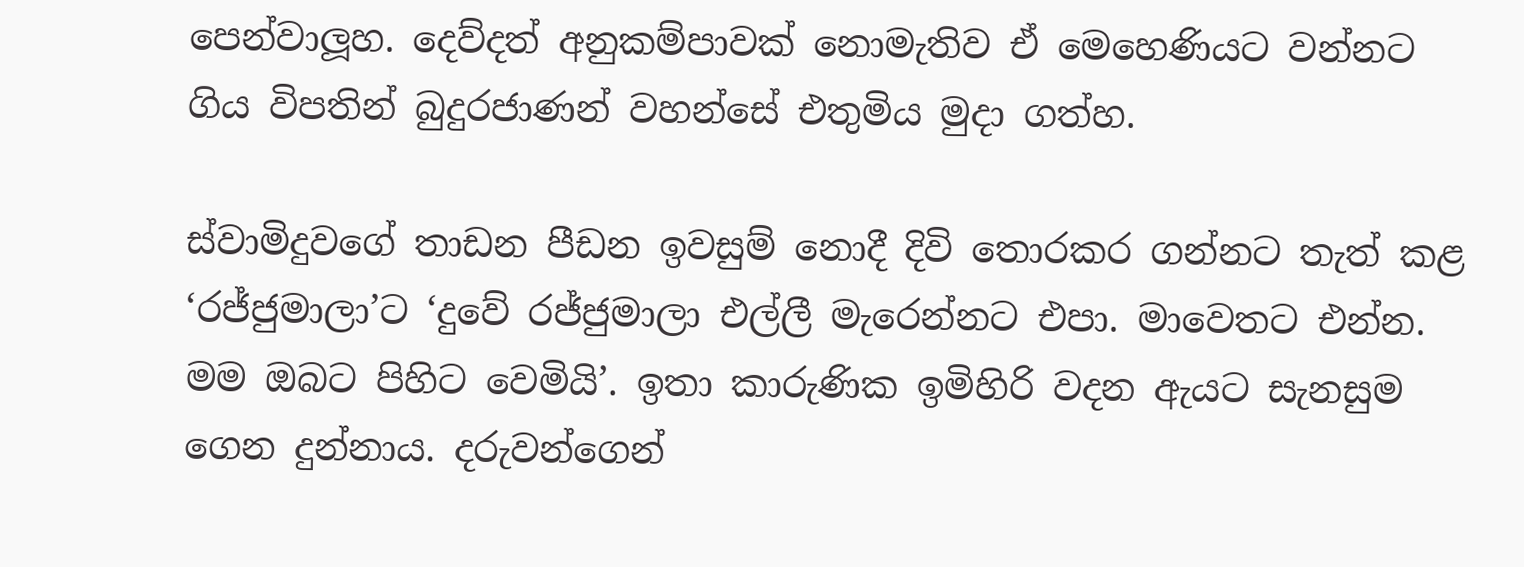පෙන්වාලූහ. දෙව්දත් අනුකම්පාවක් නොමැතිව ඒ මෙහෙණියට වන්නට ගිය විපතින් බුදුරජාණන් වහන්සේ එතුමිය මුදා ගත්හ.

ස්වාමිදුවගේ තාඩන පීඩන ඉවසුම් නොදී දිවි තොරකර ගන්නට තැත් කළ ‘රජ්ජුමාලා’ට ‘දුවේ රජ්ජුමාලා එල්ලී මැරෙන්නට එපා. මාවෙතට එන්න. මම ඔබට පිහිට වෙමියි’. ඉතා කාරුණික ඉමිහිරි වදන ඇයට සැනසුම ගෙන දුන්නාය. දරුවන්ගෙන්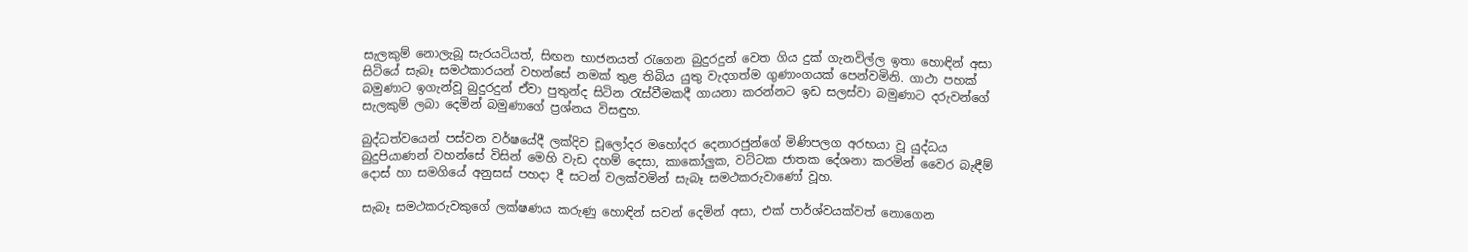සැලකුම් නොලැබූ සැරයටියත්, සිඟන භාජනයත් රැගෙන බුදුරදුන් වෙත ගිය දුක් ගැනවිල්ල ඉතා හොඳින් අසා සිටියේ සැබෑ සමථකාරයන් වහන්සේ නමක් තුළ තිබිය යුතු වැදගත්ම ගුණාංගයක් පෙන්වමිනි. ගාථා පහක් බමුණාට ඉගැන්වූ බුදුරදුන් ඒවා පුතුන්ද සිටින රැස්වීමකදී ගායනා කරන්නට ඉඩ සලස්වා බමුණාට දරුවන්ගේ සැලකුම් ලබා දෙමින් බමුණාගේ ප්‍රශ්නය විසඳුහ.

බුද්ධත්වයෙන් පස්වන වර්ෂයේදී ලක්දිව චූලෝදර මහෝදර දෙනාරජුන්ගේ මිණිපලග අරභයා වූ යුද්ධය බුදුපියාණන් වහන්සේ විසින් මෙහි වැඩ දහම් දෙසා, කාකෝලුක, වට්ටක ජාතක දේශනා කරමින් වෛර බැඳීම් දොස් හා සමගියේ අනුසස් පහදා දී සටන් වලක්වමින් සැබෑ සමථකරුවාණෝ වූහ.

සැබෑ සමථකරුවකුගේ ලක්ෂණය කරුණු හොඳින් සවන් දෙමින් අසා, එක් පාර්ශ්වයක්වත් නොගෙන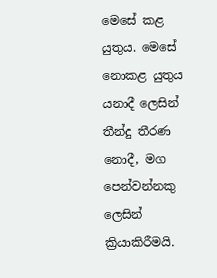මෙසේ කළ යුතුය. මෙසේ නොකළ යුතුය යනාදී ලෙසින් තීන්දු තීරණ නොදී, මග පෙන්වන්නකු ලෙසින් ක්‍රියාකිරීමයි.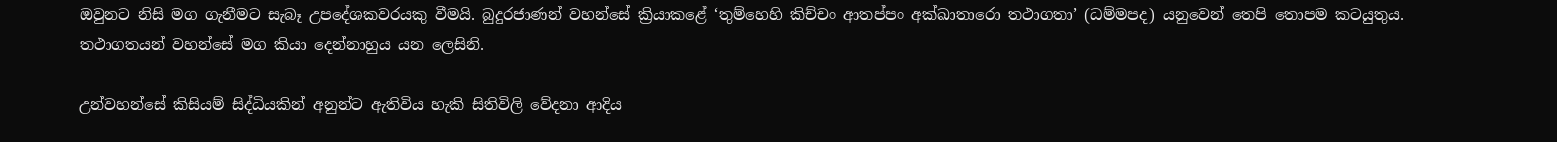ඔවුනට නිසි මග ගැනීමට සැබෑ උපදේශකවරයකු වීමයි. බුදුරජාණන් වහන්සේ ක්‍රියාකළේ ‘තුම්හෙහි කිච්චං ආතප්පං අක්ඛාතාරො තථාගතා’ (ධම්මපද) යනුවෙන් තෙපි තොපම කටයුතුය. තථාගතයන් වහන්සේ මග කියා දෙන්නාහුය යන ලෙසිනි.

උන්වහන්සේ කිසියම් සිද්ධියකින් අනුන්ට ඇතිවිය හැකි සිතිවිලි වේදනා ආදිය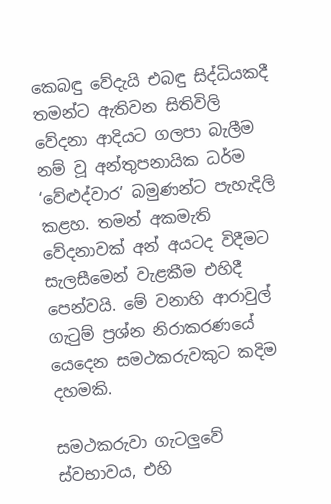කෙබඳු වේදැයි එබඳු සිද්ධියකදී තමන්ට ඇතිවන සිතිවිලි වේදනා ආදියට ගලපා බැලීම නම් වූ අන්තුපනායික ධර්ම ‘වේළුද්වාර’ බමුණන්ට පැහැදිලි කළහ. තමන් අකමැති වේදනාවක් අන් අයටද විදීමට සැලසීමෙන් වැළකීම එහිදී පෙන්වයි. මේ වනාහි ආරාවුල් ගැටුම් ප්‍රශ්න නිරාකරණයේ යෙදෙන සමථකරුවකුට කදිම දහමකි.

සමථකරුවා ගැටලුවේ ස්වභාවය, එහි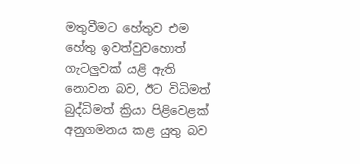මතුවීමට හේතුව එම හේතු ඉවත්වුවහොත් ගැටලුවක් යළි ඇති නොවන බව, ඊට විධිමත් බුද්ධිමත් ක්‍රියා පිළිවෙළක් අනුගමනය කළ යුතු බව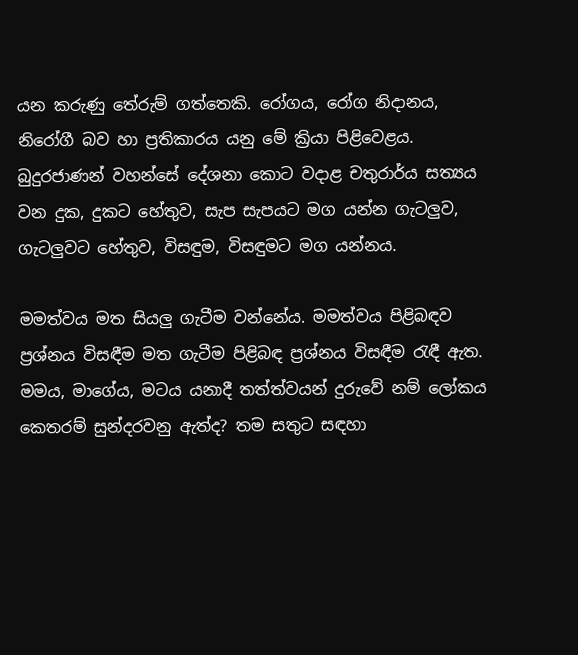යන කරුණු තේරුම් ගත්තෙකි. රෝගය, රෝග නිදානය, නිරෝගී බව හා ප්‍රතිකාරය යනු මේ ක්‍රියා පිළිවෙළය. බුදුරජාණන් වහන්සේ දේශනා කොට වදාළ චතුරාර්ය සත්‍යය වන දුක, දුකට හේතුව, සැප සැපයට මග යන්න ගැටලුව, ගැටලුවට හේතුව, විසඳුම, විසඳුමට මග යන්නය.

මමත්වය මත සියලු ගැටීම වන්නේය. මමත්වය පිළිබඳව ප්‍රශ්නය විසඳීම මත ගැටීම පිළිබඳ ප්‍රශ්නය විසඳීම රැඳී ඇත. මමය, මාගේය, මටය යනාදී තත්ත්වයන් දුරුවේ නම් ලෝකය කෙතරම් සුන්දරවනු ඇත්ද? තම සතුට සඳහා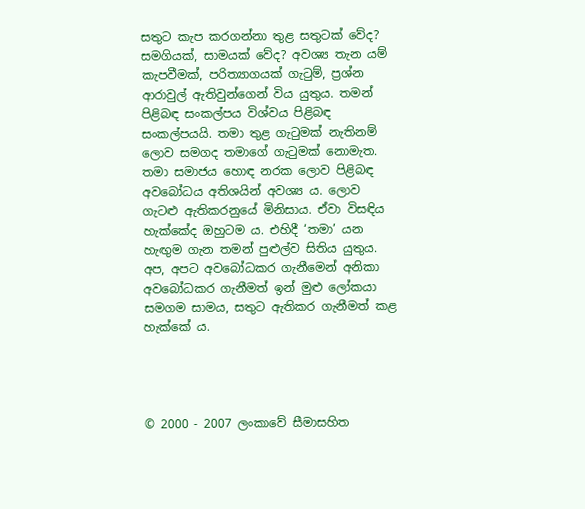සතුට කැප කරගන්නා තුළ සතුටක් වේද? සමගියක්, සාමයක් වේද? අවශ්‍ය තැන යම් කැපවීමක්, පරිත්‍යාගයක් ගැටුම්, ප්‍රශ්න ආරාවුල් ඇතිවුන්ගෙන් විය යුතුය. තමන් පිළිබඳ සංකල්පය විශ්වය පිළිබඳ සංකල්පයයි. තමා තුළ ගැටුමක් නැතිනම් ලොව සමගද තමාගේ ගැටුමක් නොමැත. තමා සමාජය හොඳ නරක ලොව පිළිබඳ අවබෝධය අතිශයින් අවශ්‍ය ය. ලොව ගැටළු ඇතිකරනුයේ මිනිසාය. ඒවා විසඳිය හැක්කේද ඔහුටම ය. එහිදී ‘තමා’ යන හැඟුම ගැන තමන් පුළුල්ව සිතිය යුතුය. අප, අපට අවබෝධකර ගැනීමෙන් අනිකා අවබෝධකර ගැනීමත් ඉන් මුළු ලෝකයා සමගම සාමය, සතුට ඇතිකර ගැනීමත් කළ හැක්කේ ය.




© 2000 - 2007 ලංකාවේ සීමාසහිත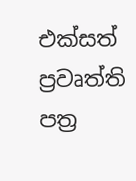එක්සත් ප්‍රවෘත්ති පත්‍ර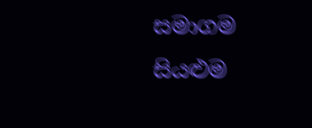සමාගම
සියළුම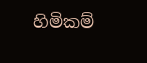හිමිකම්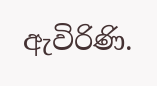ඇවිරිණි.